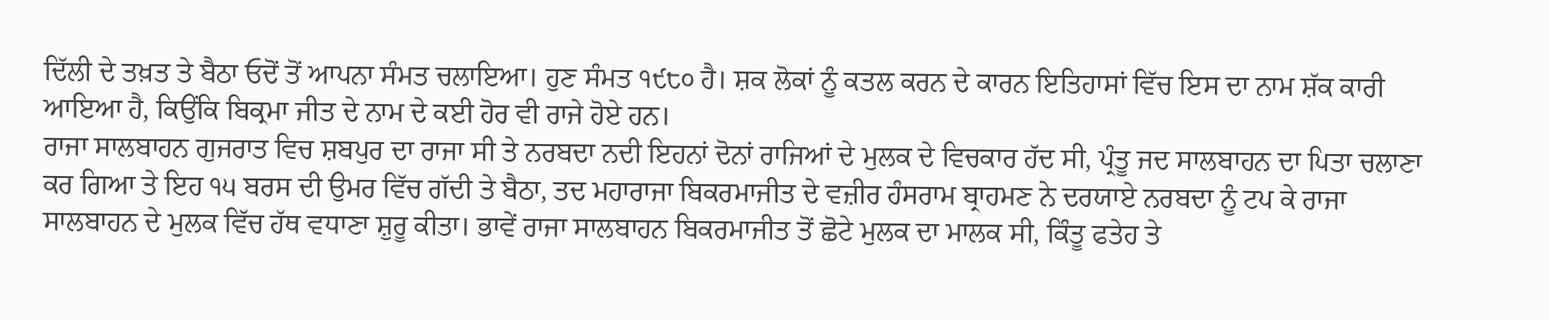ਦਿੱਲੀ ਦੇ ਤਖ਼ਤ ਤੇ ਬੈਠਾ ਓਦੋਂ ਤੋਂ ਆਪਨਾ ਸੰਮਤ ਚਲਾਇਆ। ਹੁਣ ਸੰਮਤ ੧੯੮੦ ਹੈ। ਸ਼ਕ ਲੋਕਾਂ ਨੂੰ ਕਤਲ ਕਰਨ ਦੇ ਕਾਰਨ ਇਤਿਹਾਸਾਂ ਵਿੱਚ ਇਸ ਦਾ ਨਾਮ ਸ਼ੱਕ ਕਾਰੀ ਆਇਆ ਹੈ, ਕਿਉਂਕਿ ਬਿਕ੍ਰਮਾ ਜੀਤ ਦੇ ਨਾਮ ਦੇ ਕਈ ਹੋਰ ਵੀ ਰਾਜੇ ਹੋਏ ਹਨ।
ਰਾਜਾ ਸਾਲਬਾਹਨ ਗੁਜਰਾਤ ਵਿਚ ਸ਼ਬਪੁਰ ਦਾ ਰਾਜਾ ਸੀ ਤੇ ਨਰਬਦਾ ਨਦੀ ਇਹਨਾਂ ਦੋਨਾਂ ਰਾਜਿਆਂ ਦੇ ਮੁਲਕ ਦੇ ਵਿਚਕਾਰ ਹੱਦ ਸੀ, ਪ੍ਰੰਤੂ ਜਦ ਸਾਲਬਾਹਨ ਦਾ ਪਿਤਾ ਚਲਾਣਾ ਕਰ ਗਿਆ ਤੇ ਇਹ ੧੫ ਬਰਸ ਦੀ ਉਮਰ ਵਿੱਚ ਗੱਦੀ ਤੇ ਬੈਠਾ, ਤਦ ਮਹਾਰਾਜਾ ਬਿਕਰਮਾਜੀਤ ਦੇ ਵਜ਼ੀਰ ਹੰਸਰਾਮ ਬ੍ਰਾਹਮਣ ਨੇ ਦਰਯਾਏ ਨਰਬਦਾ ਨੂੰ ਟਪ ਕੇ ਰਾਜਾ ਸਾਲਬਾਹਨ ਦੇ ਮੁਲਕ ਵਿੱਚ ਹੱਥ ਵਧਾਣਾ ਸ਼ੁਰੂ ਕੀਤਾ। ਭਾਵੇਂ ਰਾਜਾ ਸਾਲਬਾਹਨ ਬਿਕਰਮਾਜੀਤ ਤੋਂ ਛੋਟੇ ਮੁਲਕ ਦਾ ਮਾਲਕ ਸੀ, ਕਿੰਤੂ ਫਤੇਹ ਤੇ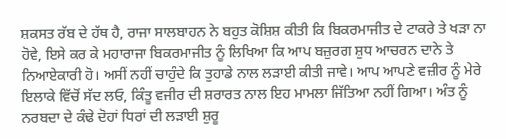ਸ਼ਕਸਤ ਰੱਬ ਦੇ ਹੱਥ ਹੈ, ਰਾਜਾ ਸਾਲਬਾਹਨ ਨੇ ਬਹੁਤ ਕੋਸ਼ਿਸ਼ ਕੀਤੀ ਕਿ ਬਿਕਰਮਾਜੀਤ ਦੇ ਟਾਕਰੇ ਤੇ ਖੜਾ ਨਾ ਹੋਵੇ, ਇਸੇ ਕਰ ਕੇ ਮਹਾਰਾਜਾ ਬਿਕਰਮਾਜੀਤ ਨੂੰ ਲਿਖਿਆ ਕਿ ਆਪ ਬਜ਼ੁਰਗ ਸ਼ੁਧ ਆਚਰਨ ਦਾਨੇ ਤੇ ਨਿਆਏਕਾਰੀ ਹੋ। ਅਸੀਂ ਨਹੀਂ ਚਾਹੁੰਦੇ ਕਿ ਤੁਹਾਡੇ ਨਾਲ ਲੜਾਈ ਕੀਤੀ ਜਾਵੇ। ਆਪ ਆਪਣੇ ਵਜ਼ੀਰ ਨੂੰ ਮੇਰੇ ਇਲਾਕੇ ਵਿੱਚੋਂ ਸੱਦ ਲਓ, ਕਿੰਤੂ ਵਜੀਰ ਦੀ ਸ਼ਰਾਰਤ ਨਾਲ ਇਹ ਮਾਮਲਾ ਜਿੱਤਿਆ ਨਹੀਂ ਗਿਆ। ਅੰਤ ਨੂੰ ਨਰਬਦਾ ਦੇ ਕੰਢੇ ਦੋਹਾਂ ਧਿਰਾਂ ਦੀ ਲੜਾਈ ਸ਼ੁਰੂ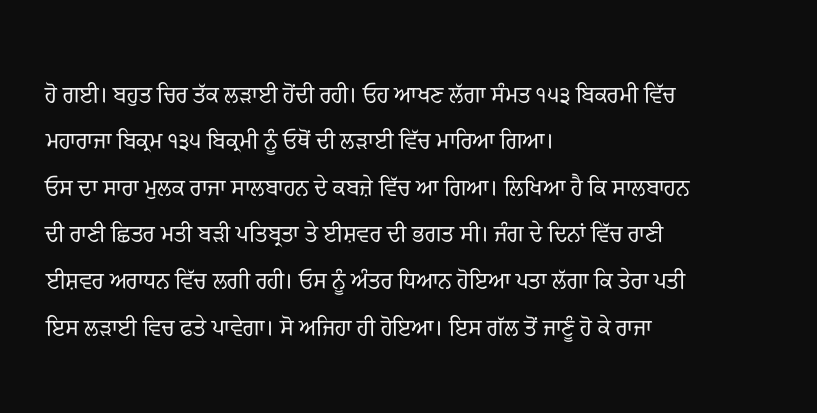ਹੋ ਗਈ। ਬਹੁਤ ਚਿਰ ਤੱਕ ਲੜਾਈ ਹੋਂਦੀ ਰਹੀ। ਓਹ ਆਖਣ ਲੱਗਾ ਸੰਮਤ ੧੫੩ ਬਿਕਰਮੀ ਵਿੱਚ ਮਹਾਰਾਜਾ ਬਿਕ੍ਰਮ ੧੩੫ ਬਿਕ੍ਰਮੀ ਨੂੰ ਓਥੋਂ ਦੀ ਲੜਾਈ ਵਿੱਚ ਮਾਰਿਆ ਗਿਆ।
ਓਸ ਦਾ ਸਾਰਾ ਮੁਲਕ ਰਾਜਾ ਸਾਲਬਾਹਨ ਦੇ ਕਬਜ਼ੇ ਵਿੱਚ ਆ ਗਿਆ। ਲਿਖਿਆ ਹੈ ਕਿ ਸਾਲਬਾਹਨ ਦੀ ਰਾਣੀ ਛਿਤਰ ਮਤੀ ਬੜੀ ਪਤਿਬ੍ਰਤਾ ਤੇ ਈਸ਼ਵਰ ਦੀ ਭਗਤ ਸੀ। ਜੰਗ ਦੇ ਦਿਨਾਂ ਵਿੱਚ ਰਾਣੀ ਈਸ਼ਵਰ ਅਰਾਧਨ ਵਿੱਚ ਲਗੀ ਰਹੀ। ਓਸ ਨੂੰ ਅੰਤਰ ਧਿਆਨ ਹੋਇਆ ਪਤਾ ਲੱਗਾ ਕਿ ਤੇਰਾ ਪਤੀ ਇਸ ਲੜਾਈ ਵਿਚ ਫਤੇ ਪਾਵੇਗਾ। ਸੋ ਅਜਿਹਾ ਹੀ ਹੋਇਆ। ਇਸ ਗੱਲ ਤੋਂ ਜਾਣੂੰ ਹੋ ਕੇ ਰਾਜਾ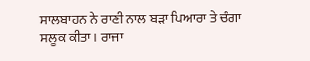ਸਾਲਬਾਹਨ ਨੇ ਰਾਣੀ ਨਾਲ ਬੜਾ ਪਿਆਰਾ ਤੇ ਚੰਗਾ ਸਲੂਕ ਕੀਤਾ। ਰਾਜਾ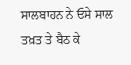ਸਾਲਬਾਹਨ ਨੇ ਓਸੇ ਸਾਲ ਤਖ਼ਤ ਤੇ ਬੈਠ ਕੇ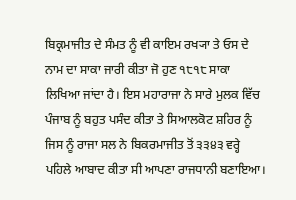ਬਿਕ੍ਰਮਾਜੀਤ ਦੇ ਸੰਮਤ ਨੂੰ ਵੀ ਕਾਇਮ ਰਖ੍ਯਾ ਤੇ ਓਸ ਦੇ ਨਾਮ ਦਾ ਸਾਕਾ ਜਾਰੀ ਕੀਤਾ ਜੋ ਹੁਣ ੧੮੧੮ ਸਾਕਾ ਲਿਖਿਆ ਜਾਂਦਾ ਹੈ। ਇਸ ਮਹਾਰਾਜਾ ਨੇ ਸਾਰੇ ਮੁਲਕ ਵਿੱਚ ਪੰਜਾਬ ਨੂੰ ਬਹੁਤ ਪਸੰਦ ਕੀਤਾ ਤੇ ਸਿਆਲਕੋਟ ਸ਼ਹਿਰ ਨੂੰ ਜਿਸ ਨੂੰ ਰਾਜਾ ਸਲ ਨੇ ਬਿਕਰਮਾਜੀਤ ਤੋਂ ੩੩੪੩ ਵਰ੍ਹੇ ਪਹਿਲੇ ਆਬਾਦ ਕੀਤਾ ਸੀ ਆਪਣਾ ਰਾਜਧਾਨੀ ਬਣਾਇਆ।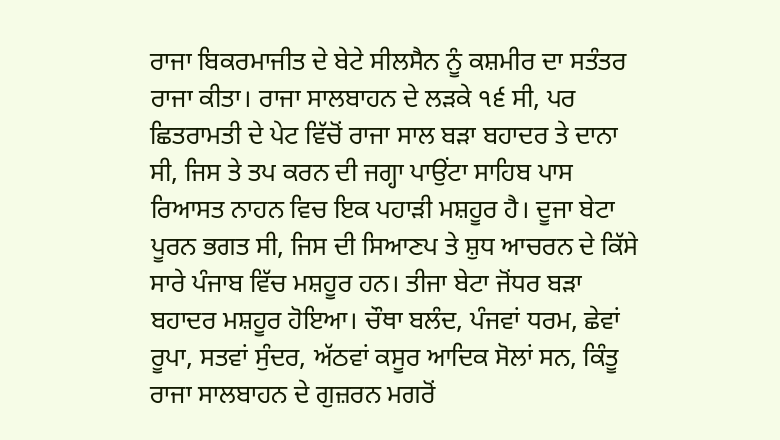ਰਾਜਾ ਬਿਕਰਮਾਜੀਤ ਦੇ ਬੇਟੇ ਸੀਲਸੈਨ ਨੂੰ ਕਸ਼ਮੀਰ ਦਾ ਸਤੰਤਰ ਰਾਜਾ ਕੀਤਾ। ਰਾਜਾ ਸਾਲਬਾਹਨ ਦੇ ਲੜਕੇ ੧੬ ਸੀ, ਪਰ ਛਿਤਰਾਮਤੀ ਦੇ ਪੇਟ ਵਿੱਚੋਂ ਰਾਜਾ ਸਾਲ ਬੜਾ ਬਹਾਦਰ ਤੇ ਦਾਨਾ ਸੀ, ਜਿਸ ਤੇ ਤਪ ਕਰਨ ਦੀ ਜਗ੍ਹਾ ਪਾਉਂਟਾ ਸਾਹਿਬ ਪਾਸ ਰਿਆਸਤ ਨਾਹਨ ਵਿਚ ਇਕ ਪਹਾੜੀ ਮਸ਼ਹੂਰ ਹੈ। ਦੂਜਾ ਬੇਟਾ ਪੂਰਨ ਭਗਤ ਸੀ, ਜਿਸ ਦੀ ਸਿਆਣਪ ਤੇ ਸ਼ੁਧ ਆਚਰਨ ਦੇ ਕਿੱਸੇ ਸਾਰੇ ਪੰਜਾਬ ਵਿੱਚ ਮਸ਼ਹੂਰ ਹਨ। ਤੀਜਾ ਬੇਟਾ ਜੋਂਧਰ ਬੜਾ ਬਹਾਦਰ ਮਸ਼ਹੂਰ ਹੋਇਆ। ਚੌਥਾ ਬਲੰਦ, ਪੰਜਵਾਂ ਧਰਮ, ਛੇਵਾਂ ਰੂਪਾ, ਸਤਵਾਂ ਸੁੰਦਰ, ਅੱਠਵਾਂ ਕਸੂਰ ਆਦਿਕ ਸੋਲਾਂ ਸਨ, ਕਿੰਤੂ ਰਾਜਾ ਸਾਲਬਾਹਨ ਦੇ ਗੁਜ਼ਰਨ ਮਗਰੋਂ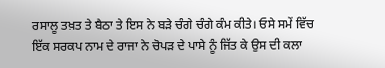ਰਸਾਲੂ ਤਖ਼ਤ ਤੇ ਬੈਠਾ ਤੇ ਇਸ ਨੇ ਬੜੇ ਚੰਗੇ ਚੰਗੇ ਕੰਮ ਕੀਤੇ। ਓਸੇ ਸਮੇਂ ਵਿੱਚ ਇੱਕ ਸਰਕਪ ਨਾਮ ਦੇ ਰਾਜਾ ਨੇ ਚੋਪੜ ਦੇ ਪਾਸੇ ਨੂੰ ਜਿੱਤ ਕੇ ਉਸ ਦੀ ਕਲਾ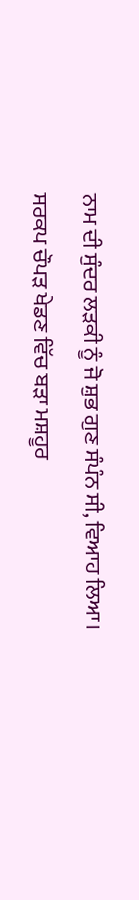ਨਾਮ ਦੀ ਸੁੰਦਰ ਲੜਕੀ ਨੂੰ ਜੋ ਸ਼ੁਭ ਗੁਣ ਸੰਪੰਨ ਸੀ, ਵਿਆਹ ਲਿਆ। ਸਰਕਪ ਚੌਪੜ ਖੇਡਣ ਵਿੱਚ ਬੜਾ ਮਸ਼ਹੂਰ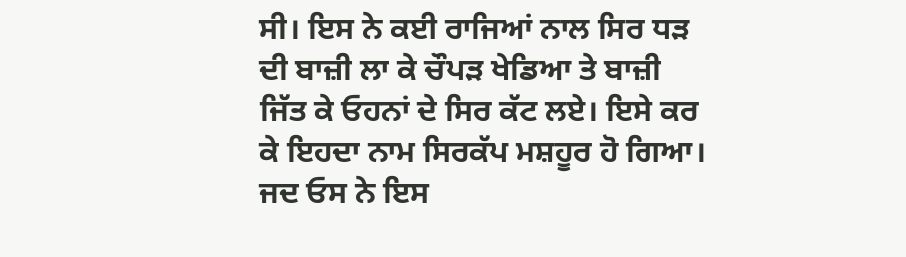ਸੀ। ਇਸ ਨੇ ਕਈ ਰਾਜਿਆਂ ਨਾਲ ਸਿਰ ਧੜ ਦੀ ਬਾਜ਼ੀ ਲਾ ਕੇ ਚੌਪੜ ਖੇਡਿਆ ਤੇ ਬਾਜ਼ੀ ਜਿੱਤ ਕੇ ਓਹਨਾਂ ਦੇ ਸਿਰ ਕੱਟ ਲਏ। ਇਸੇ ਕਰ ਕੇ ਇਹਦਾ ਨਾਮ ਸਿਰਕੱਪ ਮਸ਼ਹੂਰ ਹੋ ਗਿਆ। ਜਦ ਓਸ ਨੇ ਇਸ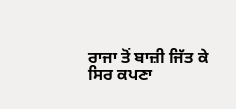ਰਾਜਾ ਤੋਂ ਬਾਜ਼ੀ ਜਿੱਤ ਕੇ ਸਿਰ ਕਪਣਾ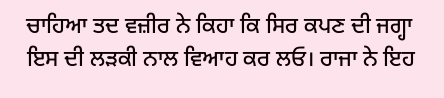ਚਾਹਿਆ ਤਦ ਵਜ਼ੀਰ ਨੇ ਕਿਹਾ ਕਿ ਸਿਰ ਕਪਣ ਦੀ ਜਗ੍ਹਾ ਇਸ ਦੀ ਲੜਕੀ ਨਾਲ ਵਿਆਹ ਕਰ ਲਓ। ਰਾਜਾ ਨੇ ਇਹ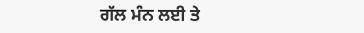ਗੱਲ ਮੰਨ ਲਈ ਤੇ